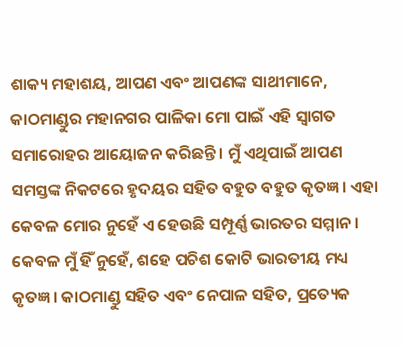ଶାକ୍ୟ ମହାଶୟ, ଆପଣ ଏବଂ ଆପଣଙ୍କ ସାଥୀମାନେ,
କାଠମାଣ୍ଡୁର ମହାନଗର ପାଳିକା ମୋ ପାଇଁ ଏହି ସ୍ୱାଗତ ସମାରୋହର ଆୟୋଜନ କରିଛନ୍ତି । ମୁଁ ଏଥିପାଇଁ ଆପଣ ସମସ୍ତଙ୍କ ନିକଟରେ ହୃଦୟର ସହିତ ବହୁତ ବହୁତ କୃତଜ୍ଞ । ଏହା କେବଳ ମୋର ନୁହେଁ ଏ ହେଉଛି ସମ୍ପୂର୍ଣ୍ଣ ଭାରତର ସମ୍ମାନ । କେବଳ ମୁଁ ହିଁ ନୁହେଁ, ଶହେ ପଚିଶ କୋଟି ଭାରତୀୟ ମଧ୍ୟ କୃତଜ୍ଞ । କାଠମାଣ୍ଡୁ ସହିତ ଏବଂ ନେପାଳ ସହିତ, ପ୍ରତ୍ୟେକ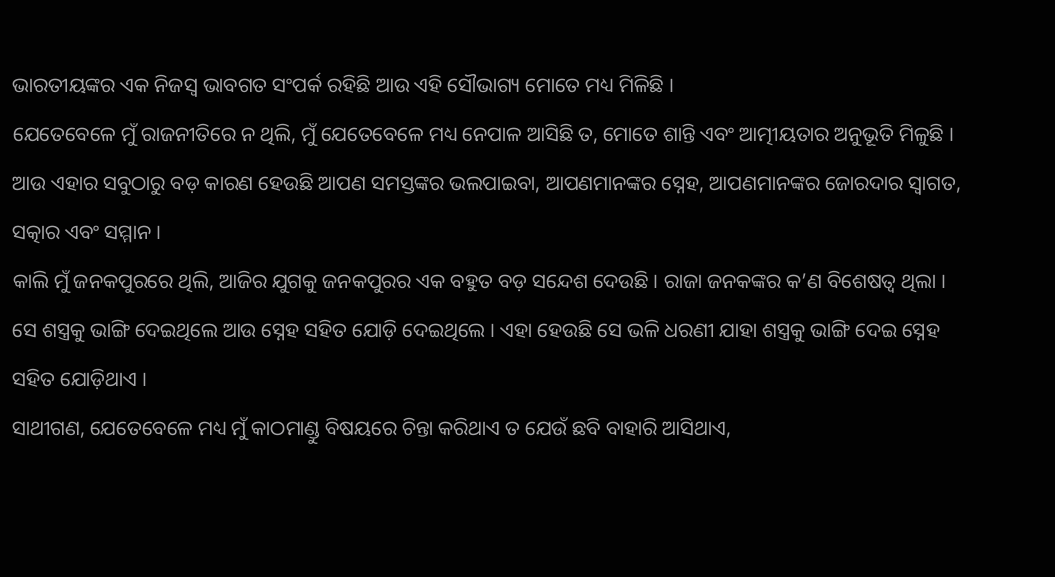ଭାରତୀୟଙ୍କର ଏକ ନିଜସ୍ୱ ଭାବଗତ ସଂପର୍କ ରହିଛି ଆଉ ଏହି ସୌଭାଗ୍ୟ ମୋତେ ମଧ୍ୟ ମିଳିଛି ।
ଯେତେବେଳେ ମୁଁ ରାଜନୀତିରେ ନ ଥିଲି, ମୁଁ ଯେତେବେଳେ ମଧ୍ୟ ନେପାଳ ଆସିଛି ତ, ମୋତେ ଶାନ୍ତି ଏବଂ ଆତ୍ମୀୟତାର ଅନୁଭୂତି ମିଳୁଛି । ଆଉ ଏହାର ସବୁଠାରୁ ବଡ଼ କାରଣ ହେଉଛି ଆପଣ ସମସ୍ତଙ୍କର ଭଲପାଇବା, ଆପଣମାନଙ୍କର ସ୍ନେହ, ଆପଣମାନଙ୍କର ଜୋରଦାର ସ୍ୱାଗତ, ସତ୍କାର ଏବଂ ସମ୍ମାନ ।
କାଲି ମୁଁ ଜନକପୁରରେ ଥିଲି, ଆଜିର ଯୁଗକୁ ଜନକପୁରର ଏକ ବହୁତ ବଡ଼ ସନ୍ଦେଶ ଦେଉଛି । ରାଜା ଜନକଙ୍କର କ’ଣ ବିଶେଷତ୍ୱ ଥିଲା । ସେ ଶସ୍ତ୍ରକୁ ଭାଙ୍ଗି ଦେଇଥିଲେ ଆଉ ସ୍ନେହ ସହିତ ଯୋଡ଼ି ଦେଇଥିଲେ । ଏହା ହେଉଛି ସେ ଭଳି ଧରଣୀ ଯାହା ଶସ୍ତ୍ରକୁ ଭାଙ୍ଗି ଦେଇ ସ୍ନେହ ସହିତ ଯୋଡ଼ିଥାଏ ।
ସାଥୀଗଣ, ଯେତେବେଳେ ମଧ୍ୟ ମୁଁ କାଠମାଣ୍ଡୁ ବିଷୟରେ ଚିନ୍ତା କରିଥାଏ ତ ଯେଉଁ ଛବି ବାହାରି ଆସିଥାଏ,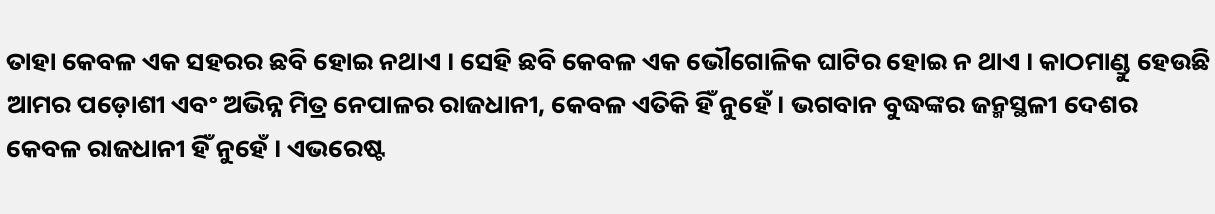ତାହା କେବଳ ଏକ ସହରର ଛବି ହୋଇ ନଥାଏ । ସେହି ଛବି କେବଳ ଏକ ଭୌଗୋଳିକ ଘାଟିର ହୋଇ ନ ଥାଏ । କାଠମାଣ୍ଡୁ ହେଉଛି ଆମର ପଡ଼ୋଶୀ ଏବଂ ଅଭିନ୍ନ ମିତ୍ର ନେପାଳର ରାଜଧାନୀ, କେବଳ ଏତିକି ହିଁ ନୁହେଁ । ଭଗବାନ ବୁଦ୍ଧଙ୍କର ଜନ୍ମସ୍ଥଳୀ ଦେଶର କେବଳ ରାଜଧାନୀ ହିଁ ନୁହେଁ । ଏଭରେଷ୍ଟ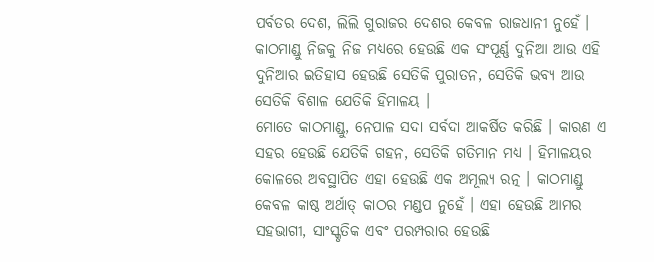ପର୍ବତର ଦେଶ, ଲିଲି ଗୁରାଜର ଦେଶର କେବଳ ରାଜଧାନୀ ନୁହେଁ । କାଠମାଣ୍ଡୁ ନିଜକୁ ନିଜ ମଧ୍ୟରେ ହେଉଛି ଏକ ସଂପୂର୍ଣ୍ଣ ଦୁନିଆ ଆଉ ଏହି ଦୁନିଆର ଇତିହାସ ହେଉଛି ସେତିକି ପୁରାତନ, ସେତିକି ଭବ୍ୟ ଆଉ ସେତିକି ବିଶାଳ ଯେତିକି ହିମାଳୟ ।
ମୋତେ କାଠମାଣ୍ଡୁ, ନେପାଳ ସଦା ସର୍ବଦା ଆକର୍ଷିତ କରିଛି । କାରଣ ଏ ସହର ହେଉଛି ଯେତିକି ଗହନ, ସେତିକି ଗତିମାନ ମଧ୍ୟ । ହିମାଳୟର କୋଳରେ ଅବସ୍ଥାପିତ ଏହା ହେଉଛି ଏକ ଅମୂଲ୍ୟ ରତ୍ନ । କାଠମାଣ୍ଡୁ କେବଳ କାଷ୍ଠ ଅର୍ଥାତ୍ କାଠର ମଣ୍ଡପ ନୁହେଁ । ଏହା ହେଉଛି ଆମର ସହଭାଗୀ, ସାଂସ୍କୃତିକ ଏବଂ ପରମ୍ପରାର ହେଉଛି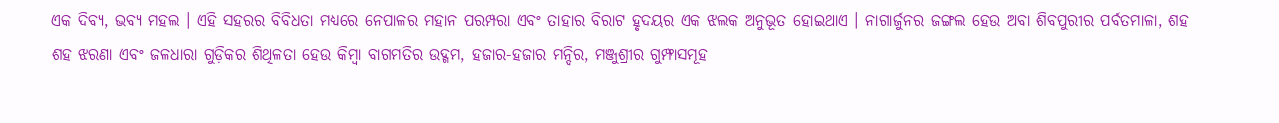ଏକ ଦିବ୍ୟ, ଭବ୍ୟ ମହଲ । ଏହି ସହରର ବିବିଧତା ମଧ୍ୟରେ ନେପାଳର ମହାନ ପରମ୍ପରା ଏବଂ ତାହାର ବିରାଟ ହୃଦୟର ଏକ ଝଲକ ଅନୁଭୂତ ହୋଇଥାଏ । ନାଗାର୍ଜୁନର ଜଙ୍ଗଲ ହେଉ ଅବା ଶିବପୁରୀର ପର୍ବତମାଳା, ଶହ ଶହ ଝରଣା ଏବଂ ଜଳଧାରା ଗୁଡ଼ିକର ଶିଥିଳତା ହେଉ କିମ୍ବା ବାଗମତିର ଉଦ୍ଗମ, ହଜାର-ହଜାର ମନ୍ଦିର, ମଞ୍ଜୁଶ୍ରୀର ଗୁମ୍ଫାସମୂହ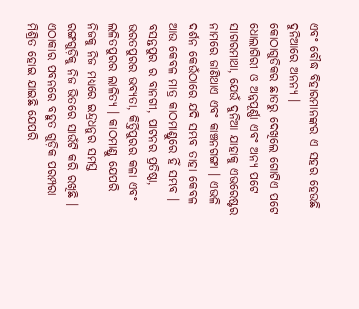ଏବଂ ବୌଦ୍ଧ ବିହାରମାନଙ୍କର ଏ ସହର ହେଉଛି ଦୁନିଆରେ ଅନନ୍ୟ ।
କୋଠାଗୁଡିକର ଛାତରୁ ଦେଖିଲେ ଗୋଟିଏ ପଟେ ଧୋଲାଗିରୀ ଓ ଅନ୍ନପୂର୍ଣ୍ଣା ଏବଂ ଅନ୍ୟ ପଟେ ସାଗରମାଥା, ଯେଉଁ ଦୁନିଆ ଯାହାକୁ ଏଭରେଷ୍ଟର ନାମରେ ଜାଣିଥାଏ ଏବଂ କାଞ୍ଚନଗଙ୍ଗା । ଏଭଳି ଦର୍ଶନ କେଉଁଠାରେ ଯଦି ସମ୍ଭବ ତାହା କେବଳ ଆଉ କେବଳ ମାତ୍ର କାଠମାଣ୍ଡୁରେ ହିଁ ସମ୍ଭବ ।
ବସନ୍ତପୁର ର ବାନଗୀ, ପାଟନର ପ୍ରତିଷ୍ଠା, ଭରତପୁରର ଭବ୍ୟତା, କିର୍ତ୍ତିପୁରର କଳା ଏବଂ ଲଳିତପୁରର ଲାଳିତ୍ୟ । କାଠମାଣ୍ଡୁ ଯେପରି ନିଜକୁ ନିଜ ମଧ୍ୟରେ ଇନ୍ଦ୍ରଧନୁର ସମସ୍ତ ରଙ୍ଗଗୁଡ଼ିକୁ ନିଜ ଭିତରେ ସାଉଁଟି କରି ରଖିଛି । ଏଠାକାର ପବନରେ ବହୁତ ଗୁଡ଼ିକ ପରମ୍ପରା ମିଶ୍ରିତ ହୋଇ ଯାଇଛି ଯେପରି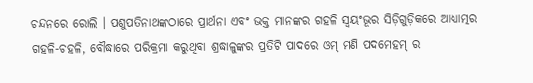ଚନ୍ଦନରେ ରୋଲି । ପଶୁପତିନାଥଙ୍କଠାରେ ପ୍ରାର୍ଥନା ଏବଂ ଭକ୍ତ ମାନଙ୍କର ଗହଳି ସ୍ୱୟଂଭୂର ସିଡ଼ିଗୁଡ଼ିକରେ ଆଧ୍ୟାତ୍ମର ଗହଳି-ଚହଳି, ବୌଦ୍ଧାରେ ପରିକ୍ରମା କରୁଥିବା ଶ୍ରଦ୍ଧାଳୁଙ୍କର ପ୍ରତିଟି ପାଦରେ ଓମ୍ ମଣି ପଦମେହମ୍ ର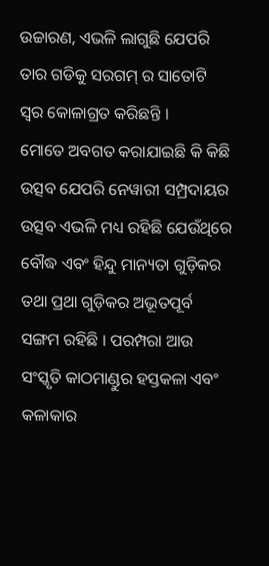ଉଚ୍ଚାରଣ, ଏଭଳି ଲାଗୁଛି ଯେପରି ତାର ଗଡିକୁ ସରଗମ୍ ର ସାତୋଟି ସ୍ୱର କୋଳାଗ୍ରତ କରିଛନ୍ତି ।
ମୋତେ ଅବଗତ କରାଯାଇଛି କି କିଛି ଉତ୍ସବ ଯେପରି ନେୱାରୀ ସମ୍ପ୍ରଦାୟର ଉତ୍ସବ ଏଭଳି ମଧ୍ୟ ରହିଛି ଯେଉଁଥିରେ ବୌଦ୍ଧ ଏବଂ ହିନ୍ଦୁ ମାନ୍ୟତା ଗୁଡ଼ିକର ତଥା ପ୍ରଥା ଗୁଡ଼ିକର ଅଭୂତପୂର୍ବ ସଙ୍ଗମ ରହିଛି । ପରମ୍ପରା ଆଉ ସଂସ୍କୃତି କାଠମାଣ୍ଡୁର ହସ୍ତକଳା ଏବଂ କଳାକାର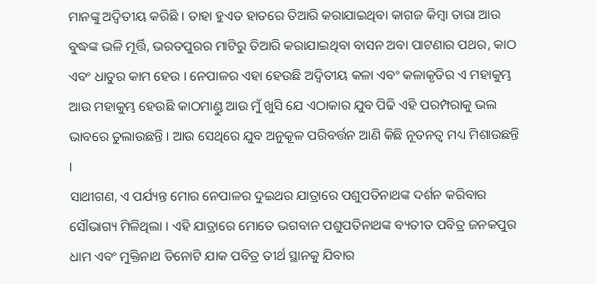ମାନଙ୍କୁ ଅଦ୍ୱିତୀୟ କରିଛି । ତାହା ହୁଏତ ହାତରେ ତିଆରି କରାଯାଇଥିବା କାଗଜ କିମ୍ବା ତାରା ଆଉ ବୁଦ୍ଧଙ୍କ ଭଳି ମୂର୍ତ୍ତି, ଭରତପୁରର ମାଟିରୁ ତିଆରି କରାଯାଇଥିବା ବାସନ ଅବା ପାଟଣାର ପଥର, କାଠ ଏବଂ ଧାତୁର କାମ ହେଉ । ନେପାଳର ଏହା ହେଉଛି ଅଦ୍ୱିତୀୟ କଳା ଏବଂ କଳାକୃତିର ଏ ମହାକୁମ୍ଭ ଆଉ ମହାକୁମ୍ଭ ହେଉଛି କାଠମାଣ୍ଡୁ ଆଉ ମୁଁ ଖୁସି ଯେ ଏଠାକାର ଯୁବ ପିଢି ଏହି ପରମ୍ପରାକୁ ଭଲ ଭାବରେ ତୁଲାଉଛନ୍ତି । ଆଉ ସେଥିରେ ଯୁବ ଅନୁକୂଳ ପରିବର୍ତ୍ତନ ଆଣି କିଛି ନୂତନତ୍ୱ ମଧ୍ୟ ମିଶାଉଛନ୍ତି ।
ସାଥୀଗଣ, ଏ ପର୍ଯ୍ୟନ୍ତ ମୋର ନେପାଳର ଦୁଇଥର ଯାତ୍ରାରେ ପଶୁପତିନାଥଙ୍କ ଦର୍ଶନ କରିବାର ସୌଭାଗ୍ୟ ମିଳିଥିଲା । ଏହି ଯାତ୍ରାରେ ମୋତେ ଭଗବାନ ପଶୁପତିନାଥଙ୍କ ବ୍ୟତୀତ ପବିତ୍ର ଜନକପୁର ଧାମ ଏବଂ ମୁକ୍ତିନାଥ ତିନୋଟି ଯାକ ପବିତ୍ର ତୀର୍ଥ ସ୍ଥାନକୁ ଯିବାର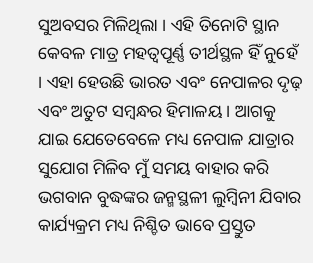ସୁଅବସର ମିଳିଥିଲା । ଏହି ତିନୋଟି ସ୍ଥାନ କେବଳ ମାତ୍ର ମହତ୍ୱପୂର୍ଣ୍ଣ ତୀର୍ଥସ୍ଥଳ ହିଁ ନୁହେଁ । ଏହା ହେଉଛି ଭାରତ ଏବଂ ନେପାଳର ଦୃଢ଼ ଏବଂ ଅତୁଟ ସମ୍ବନ୍ଧର ହିମାଳୟ । ଆଗକୁ ଯାଇ ଯେତେବେଳେ ମଧ୍ୟ ନେପାଳ ଯାତ୍ରାର ସୁଯୋଗ ମିଳିବ ମୁଁ ସମୟ ବାହାର କରି ଭଗବାନ ବୁଦ୍ଧଙ୍କର ଜନ୍ମସ୍ଥଳୀ ଲୁମ୍ବିନୀ ଯିବାର କାର୍ଯ୍ୟକ୍ରମ ମଧ୍ୟ ନିଶ୍ଚିତ ଭାବେ ପ୍ରସ୍ତୁତ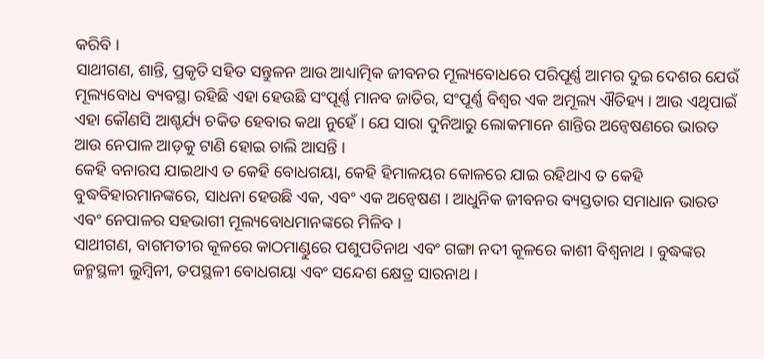କରିବି ।
ସାଥୀଗଣ, ଶାନ୍ତି, ପ୍ରକୃତି ସହିତ ସନ୍ତୁଳନ ଆଉ ଆଧ୍ୟାତ୍ମିକ ଜୀବନର ମୂଲ୍ୟବୋଧରେ ପରିପୂର୍ଣ୍ଣ ଆମର ଦୁଇ ଦେଶର ଯେଉଁ ମୂଲ୍ୟବୋଧ ବ୍ୟବସ୍ଥା ରହିଛି ଏହା ହେଉଛି ସଂପୂର୍ଣ୍ଣ ମାନବ ଜାତିର, ସଂପୂର୍ଣ୍ଣ ବିଶ୍ୱର ଏକ ଅମୂଲ୍ୟ ଐତିହ୍ୟ । ଆଉ ଏଥିପାଇଁ ଏହା କୌଣସି ଆଶ୍ଚର୍ଯ୍ୟ ଚକିତ ହେବାର କଥା ନୁହେଁ । ଯେ ସାରା ଦୁନିଆରୁ ଲୋକମାନେ ଶାନ୍ତିର ଅନ୍ୱେଷଣରେ ଭାରତ ଆଉ ନେପାଳ ଆଡ଼କୁ ଟାଣି ହୋଇ ଚାଲି ଆସନ୍ତି ।
କେହି ବନାରସ ଯାଇଥାଏ ତ କେହି ବୋଧଗୟା, କେହି ହିମାଳୟର କୋଳରେ ଯାଇ ରହିଥାଏ ତ କେହି ବୁଦ୍ଧବିହାରମାନଙ୍କରେ, ସାଧନା ହେଉଛି ଏକ, ଏବଂ ଏକ ଅନ୍ୱେଷଣ । ଆଧୁନିକ ଜୀବନର ବ୍ୟସ୍ତତାର ସମାଧାନ ଭାରତ ଏବଂ ନେପାଳର ସହଭାଗୀ ମୂଲ୍ୟବୋଧମାନଙ୍କରେ ମିଳିବ ।
ସାଥୀଗଣ, ବାଗମତୀର କୂଳରେ କାଠମାଣ୍ଡୁରେ ପଶୁପତିନାଥ ଏବଂ ଗଙ୍ଗା ନଦୀ କୂଳରେ କାଶୀ ବିଶ୍ୱନାଥ । ବୁଦ୍ଧଙ୍କର ଜନ୍ମସ୍ଥଳୀ ଲୁମ୍ବିନୀ, ତପସ୍ଥଳୀ ବୋଧଗୟା ଏବଂ ସନ୍ଦେଶ କ୍ଷେତ୍ର ସାରନାଥ ।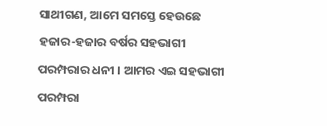ସାଥୀଗଣ, ଆମେ ସମସ୍ତେ ହେଉଛେ ହଜାର-ହଜାର ବର୍ଷର ସହଭାଗୀ ପରମ୍ପରାର ଧନୀ । ଆମର ଏଇ ସହଭାଗୀ ପରମ୍ପରା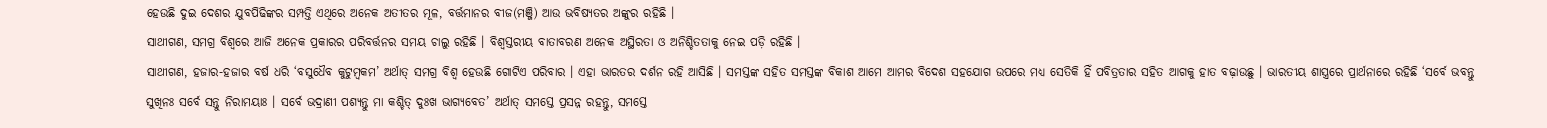ହେଉଛି ଦୁଇ ଦେଶର ଯୁବପିଢିଙ୍କର ସମ୍ପତ୍ତି ଏଥିରେ ଅନେକ ଅତୀତର ମୂଳ, ବର୍ତ୍ତମାନର ବୀଜ(ମଞ୍ଜି) ଆଉ ଭବିଷ୍ୟତର ଅଙ୍କୁର ରହିଛି ।
ସାଥୀଗଣ, ସମଗ୍ର ବିଶ୍ୱରେ ଆଜି ଅନେକ ପ୍ରକାରର ପରିବର୍ତ୍ତନର ସମୟ ଚାଲୁ ରହିଛି । ବିଶ୍ୱସ୍ତରୀୟ ବାତାବରଣ ଅନେକ ଅସ୍ଥିରତା ଓ ଅନିଶ୍ଚିତତାକୁ ନେଇ ପଡ଼ି ରହିଛି ।
ସାଥୀଗଣ, ହଜାର-ହଜାର ବର୍ଷ ଧରି ‘ବସୁଧୈବ କୁଟୁମ୍ବକମ’ ଅର୍ଥାତ୍ ସମଗ୍ର ବିଶ୍ୱ ହେଉଛି ଗୋଟିଏ ପରିବାର । ଏହା ଭାରତର ଦର୍ଶନ ରହି ଆସିଛି । ସମସ୍ତଙ୍କ ସହିତ ସମସ୍ତଙ୍କ ବିକାଶ ଆମେ ଆମର ବିଦେଶ ସହଯୋଗ ଉପରେ ମଧ୍ୟ ସେତିକି ହିଁ ପବିତ୍ରତାର ସହିତ ଆଗକୁ ହାତ ବଢ଼ାଉଛୁ । ଭାରତୀୟ ଶାସ୍ତ୍ରରେ ପ୍ରାର୍ଥନାରେ ରହିଛି ‘ସର୍ବେ ଭବନ୍ତୁ ସୁଖିନଃ ସର୍ବେ ସନ୍ତୁ ନିରାମୟାଃ । ସର୍ବେ ଭଦ୍ରାଣୀ ପଶ୍ୟନ୍ତୁ ମା କଶ୍ଚିତ୍ ଦୁଃଖ ଭାଗ୍ୟବେତ’ ଅର୍ଥାତ୍ ସମସ୍ତେ ପ୍ରସନ୍ନ ରହନ୍ତୁ, ସମସ୍ତେ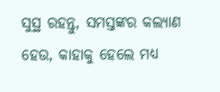ସୁସ୍ଥ ରହନ୍ତୁ, ସମସ୍ତଙ୍କର କଲ୍ୟାଣ ହେଉ, କାହାକୁ ହେଲେ ମଧ୍ୟ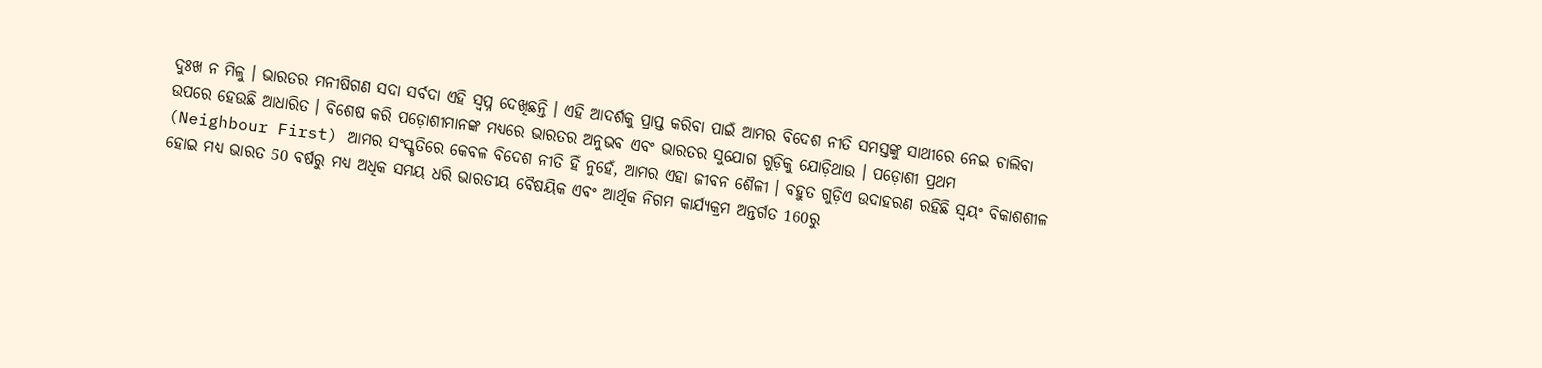ଦୁଃଖ ନ ମିଳୁ । ଭାରତର ମନୀଷିଗଣ ସଦା ସର୍ବଦା ଏହି ସ୍ୱପ୍ନ ଦେଖିଛନ୍ତି । ଏହି ଆଦର୍ଶକୁ ପ୍ରାପ୍ତ କରିବା ପାଇଁ ଆମର ବିଦେଶ ନୀତି ସମସ୍ତଙ୍କୁ ସାଥୀରେ ନେଇ ଚାଲିବା ଉପରେ ହେଉଛି ଆଧାରିତ । ବିଶେଷ କରି ପଡ଼ୋଶୀମାନଙ୍କ ମଧ୍ୟରେ ଭାରତର ଅନୁଭବ ଏବଂ ଭାରତର ସୁଯୋଗ ଗୁଡ଼ିକୁ ଯୋଡ଼ିଥାଉ । ପଡ଼ୋଶୀ ପ୍ରଥମ (Neighbour First) ଆମର ସଂସ୍କୃତିରେ କେବଳ ବିଦେଶ ନୀତି ହିଁ ନୁହେଁ, ଆମର ଏହା ଜୀବନ ଶୈଳୀ । ବହୁତ ଗୁଡ଼ିଏ ଉଦାହରଣ ରହିଛି ସ୍ୱୟଂ ବିକାଶଶୀଳ ହୋଇ ମଧ୍ୟ ଭାରତ 50 ବର୍ଷରୁ ମଧ୍ୟ ଅଧିକ ସମୟ ଧରି ଭାରତୀୟ ବୈଷୟିକ ଏବଂ ଆର୍ଥିକ ନିଗମ କାର୍ଯ୍ୟକ୍ରମ ଅନ୍ତର୍ଗତ 160ରୁ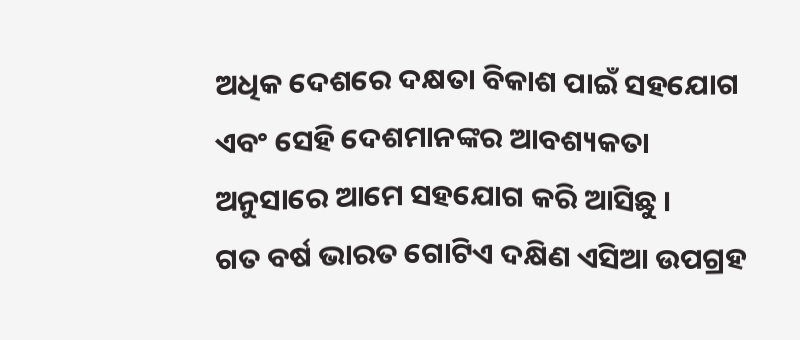ଅଧିକ ଦେଶରେ ଦକ୍ଷତା ବିକାଶ ପାଇଁ ସହଯୋଗ ଏବଂ ସେହି ଦେଶମାନଙ୍କର ଆବଶ୍ୟକତା ଅନୁସାରେ ଆମେ ସହଯୋଗ କରି ଆସିଛୁ ।
ଗତ ବର୍ଷ ଭାରତ ଗୋଟିଏ ଦକ୍ଷିଣ ଏସିଆ ଉପଗ୍ରହ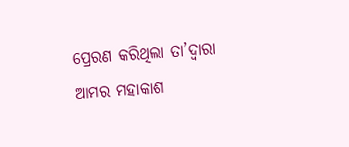ପ୍ରେରଣ କରିଥିଲା ତା’ଦ୍ୱାରା ଆମର ମହାକାଶ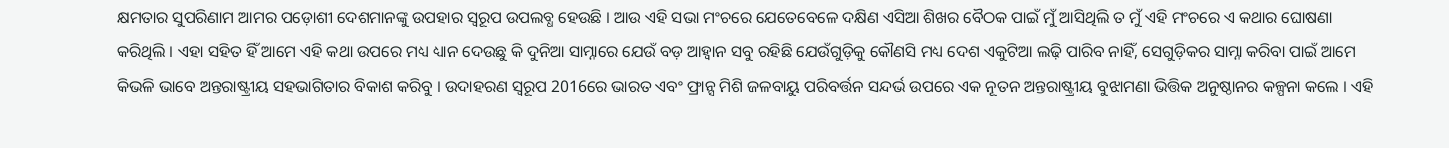କ୍ଷମତାର ସୁପରିଣାମ ଆମର ପଡ଼ୋଶୀ ଦେଶମାନଙ୍କୁ ଉପହାର ସ୍ୱରୂପ ଉପଲବ୍ଧ ହେଉଛି । ଆଉ ଏହି ସଭା ମଂଚରେ ଯେତେବେଳେ ଦକ୍ଷିଣ ଏସିଆ ଶିଖର ବୈଠକ ପାଇଁ ମୁଁ ଆସିଥିଲି ତ ମୁଁ ଏହି ମଂଚରେ ଏ କଥାର ଘୋଷଣା କରିଥିଲି । ଏହା ସହିତ ହିଁ ଆମେ ଏହି କଥା ଉପରେ ମଧ୍ୟ ଧ୍ୟାନ ଦେଉଛୁ କି ଦୁନିଆ ସାମ୍ନାରେ ଯେଉଁ ବଡ଼ ଆହ୍ୱାନ ସବୁ ରହିଛି ଯେଉଁଗୁଡ଼ିକୁ କୌଣସି ମଧ୍ୟ ଦେଶ ଏକୁଟିଆ ଲଢ଼ି ପାରିବ ନାହିଁ, ସେଗୁଡ଼ିକର ସାମ୍ନା କରିବା ପାଇଁ ଆମେ କିଭଳି ଭାବେ ଅନ୍ତରାଷ୍ଟ୍ରୀୟ ସହଭାଗିତାର ବିକାଶ କରିବୁ । ଉଦାହରଣ ସ୍ୱରୂପ 2016ରେ ଭାରତ ଏବଂ ଫ୍ରାନ୍ସ ମିଶି ଜଳବାୟୁ ପରିବର୍ତ୍ତନ ସନ୍ଦର୍ଭ ଉପରେ ଏକ ନୂତନ ଅନ୍ତରାଷ୍ଟ୍ରୀୟ ବୁଝାମଣା ଭିତ୍ତିକ ଅନୁଷ୍ଠାନର କଳ୍ପନା କଲେ । ଏହି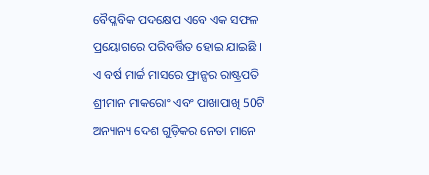ବୈପ୍ଳବିକ ପଦକ୍ଷେପ ଏବେ ଏକ ସଫଳ ପ୍ରୟୋଗରେ ପରିବର୍ତ୍ତିତ ହୋଇ ଯାଇଛି ।
ଏ ବର୍ଷ ମାର୍ଚ୍ଚ ମାସରେ ଫ୍ରାନ୍ସର ରାଷ୍ଟ୍ରପତି ଶ୍ରୀମାନ ମାକରୋଂ ଏବଂ ପାଖାପାଖି 50ଟି ଅନ୍ୟାନ୍ୟ ଦେଶ ଗୁଡ଼ିକର ନେତା ମାନେ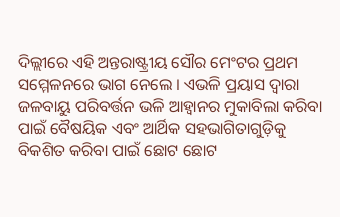ଦିଲ୍ଲୀରେ ଏହି ଅନ୍ତରାଷ୍ଟ୍ରୀୟ ସୌର ମେଂଟର ପ୍ରଥମ ସମ୍ମେଳନରେ ଭାଗ ନେଲେ । ଏଭଳି ପ୍ରୟାସ ଦ୍ୱାରା ଜଳବାୟୁ ପରିବର୍ତ୍ତନ ଭଳି ଆହ୍ୱାନର ମୁକାବିଲା କରିବା ପାଇଁ ବୈଷୟିକ ଏବଂ ଆର୍ଥିକ ସହଭାଗିତାଗୁଡ଼ିକୁ ବିକଶିତ କରିବା ପାଇଁ ଛୋଟ ଛୋଟ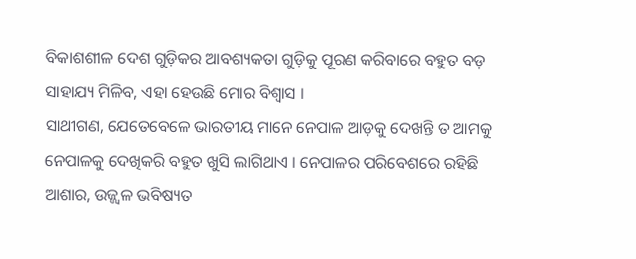ବିକାଶଶୀଳ ଦେଶ ଗୁଡ଼ିକର ଆବଶ୍ୟକତା ଗୁଡ଼ିକୁ ପୂରଣ କରିବାରେ ବହୁତ ବଡ଼ ସାହାଯ୍ୟ ମିଳିବ, ଏହା ହେଉଛି ମୋର ବିଶ୍ୱାସ ।
ସାଥୀଗଣ, ଯେତେବେଳେ ଭାରତୀୟ ମାନେ ନେପାଳ ଆଡ଼କୁ ଦେଖନ୍ତି ତ ଆମକୁ ନେପାଳକୁ ଦେଖିକରି ବହୁତ ଖୁସି ଲାଗିଥାଏ । ନେପାଳର ପରିବେଶରେ ରହିଛି ଆଶାର, ଉଜ୍ଜ୍ୱଳ ଭବିଷ୍ୟତ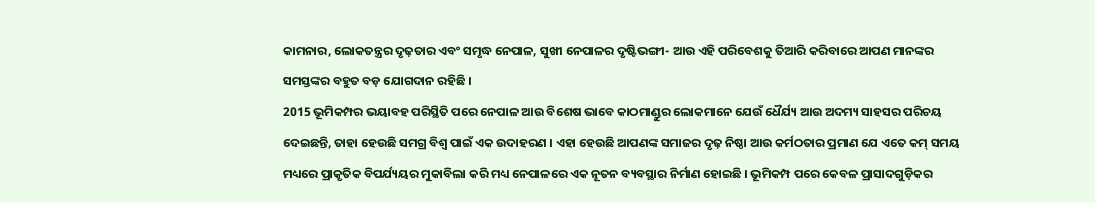କାମନାର, ଲୋକତନ୍ତ୍ରର ଦୃଢ଼ତାର ଏବଂ ସମୃଦ୍ଧ ନେପାଳ, ସୁଖୀ ନେପାଳର ଦୃଷ୍ଟିଭଙ୍ଗୀ- ଆଉ ଏହି ପରିବେଶକୁ ତିଆରି କରିବାରେ ଆପଣ ମାନଙ୍କର ସମସ୍ତଙ୍କର ବହୁତ ବଡ଼ ଯୋଗଦାନ ରହିଛି ।
2015 ଭୂମିକମ୍ପର ଭୟାବହ ପରିସ୍ଥିତି ପରେ ନେପାଳ ଆଉ ବିଶେଷ ଭାବେ କାଠମାଣ୍ଡୁର ଲୋକମାନେ ଯେଉଁ ଧୈର୍ଯ୍ୟ ଆଉ ଅଦମ୍ୟ ସାହସର ପରିଚୟ ଦେଇଛନ୍ତି, ତାହା ହେଉଛି ସମଗ୍ର ବିଶ୍ୱ ପାଇଁ ଏକ ଉଦାହରଣ । ଏହା ହେଉଛି ଆପଣଙ୍କ ସମାଜର ଦୃଢ଼ ନିଷ୍ଠା ଆଉ କର୍ମଠତାର ପ୍ରମାଣ ଯେ ଏତେ କମ୍ ସମୟ ମଧ୍ୟରେ ପ୍ରାକୃତିକ ବିପର୍ଯ୍ୟୟର ମୁକାବିଲା କରି ମଧ୍ୟ ନେପାଳରେ ଏକ ନୂତନ ବ୍ୟବସ୍ଥାର ନିର୍ମାଣ ହୋଇଛି । ଭୂମିକମ୍ପ ପରେ କେବଳ ପ୍ରାସାଦଗୁଡ଼ିକର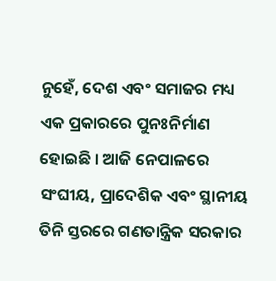ନୁହେଁ, ଦେଶ ଏବଂ ସମାଜର ମଧ୍ୟ ଏକ ପ୍ରକାରରେ ପୁନଃନିର୍ମାଣ ହୋଇଛି । ଆଜି ନେପାଳରେ ସଂଘୀୟ, ପ୍ରାଦେଶିକ ଏବଂ ସ୍ଥାନୀୟ ତିନି ସ୍ତରରେ ଗଣତାନ୍ତ୍ରିକ ସରକାର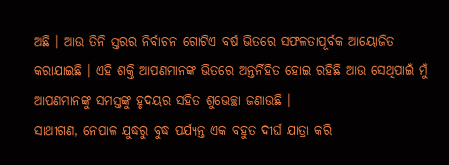ଅଛି । ଆଉ ତିନି ସ୍ତରର ନିର୍ବାଚନ ଗୋଟିଏ ବର୍ଷ ଭିତରେ ସଫଳତାପୂର୍ବକ ଆୟୋଜିତ କରାଯାଇଛି । ଏହି ଶକ୍ତି ଆପଣମାନଙ୍କ ଭିତରେ ଅନ୍ତର୍ନିହିତ ହୋଇ ରହିଛି ଆଉ ସେଥିପାଇଁ ମୁଁ ଆପଣମାନଙ୍କୁ ସମସ୍ତଙ୍କୁ ହୃଦୟର ସହିତ ଶୁଭେଚ୍ଛା ଜଣାଉଛି ।
ସାଥୀଗଣ, ନେପାଳ ଯୁଦ୍ଧରୁ ବୁଦ୍ଧ ପର୍ଯ୍ୟନ୍ତ ଏକ ବହୁତ ଦୀର୍ଘ ଯାତ୍ରା କରି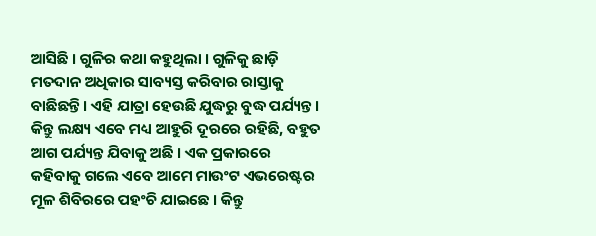ଆସିଛି । ଗୁଳିର କଥା କହୁଥିଲା । ଗୁଳିକୁ ଛାଡ଼ି ମତଦାନ ଅଧିକାର ସାବ୍ୟସ୍ତ କରିବାର ରାସ୍ତାକୁ ବାଛିଛନ୍ତି । ଏହି ଯାତ୍ରା ହେଉଛି ଯୁଦ୍ଧରୁ ବୁଦ୍ଧ ପର୍ଯ୍ୟନ୍ତ । କିନ୍ତୁ ଲକ୍ଷ୍ୟ ଏବେ ମଧ୍ୟ ଆହୁରି ଦୂରରେ ରହିଛି, ବହୁତ ଆଗ ପର୍ଯ୍ୟନ୍ତ ଯିବାକୁ ଅଛି । ଏକ ପ୍ରକାରରେ କହିବାକୁ ଗଲେ ଏବେ ଆମେ ମାଉଂଟ ଏଭରେଷ୍ଟର ମୂଳ ଶିବିରରେ ପହଂଚି ଯାଇଛେ । କିନ୍ତୁ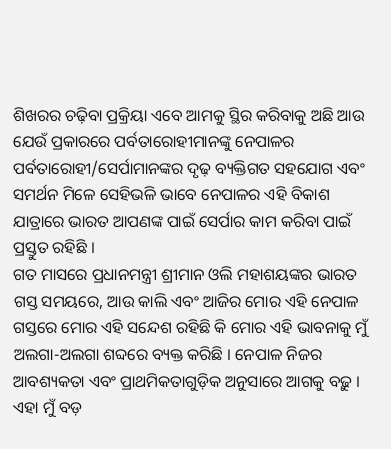ଶିଖରର ଚଢ଼ିବା ପ୍ରକ୍ରିୟା ଏବେ ଆମକୁ ସ୍ଥିର କରିବାକୁ ଅଛି ଆଉ ଯେଉଁ ପ୍ରକାରରେ ପର୍ବତାରୋହୀମାନଙ୍କୁ ନେପାଳର ପର୍ବତାରୋହୀ/ସେର୍ପାମାନଙ୍କର ଦୃଢ଼ ବ୍ୟକ୍ତିଗତ ସହଯୋଗ ଏବଂ ସମର୍ଥନ ମିଳେ ସେହିଭଳି ଭାବେ ନେପାଳର ଏହି ବିକାଶ ଯାତ୍ରାରେ ଭାରତ ଆପଣଙ୍କ ପାଇଁ ସେର୍ପାର କାମ କରିବା ପାଇଁ ପ୍ରସ୍ତୁତ ରହିଛି ।
ଗତ ମାସରେ ପ୍ରଧାନମନ୍ତ୍ରୀ ଶ୍ରୀମାନ ଓଲି ମହାଶୟଙ୍କର ଭାରତ ଗସ୍ତ ସମୟରେ, ଆଉ କାଲି ଏବଂ ଆଜିର ମୋର ଏହି ନେପାଳ ଗସ୍ତରେ ମୋର ଏହି ସନ୍ଦେଶ ରହିଛି କି ମୋର ଏହି ଭାବନାକୁ ମୁଁ ଅଲଗା-ଅଲଗା ଶବ୍ଦରେ ବ୍ୟକ୍ତ କରିଛି । ନେପାଳ ନିଜର ଆବଶ୍ୟକତା ଏବଂ ପ୍ରାଥମିକତାଗୁଡ଼ିକ ଅନୁସାରେ ଆଗକୁ ବଢ଼ୁ । ଏହା ମୁଁ ବଡ଼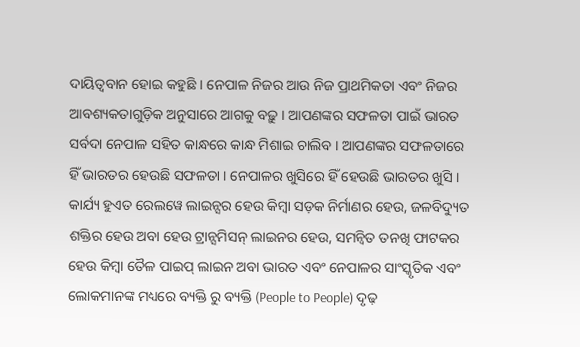ଦାୟିତ୍ୱବାନ ହୋଇ କହୁଛି । ନେପାଳ ନିଜର ଆଉ ନିଜ ପ୍ରାଥମିକତା ଏବଂ ନିଜର ଆବଶ୍ୟକତାଗୁଡ଼ିକ ଅନୁସାରେ ଆଗକୁ ବଢ଼ୁ । ଆପଣଙ୍କର ସଫଳତା ପାଇଁ ଭାରତ ସର୍ବଦା ନେପାଳ ସହିତ କାନ୍ଧରେ କାନ୍ଧ ମିଶାଇ ଚାଲିବ । ଆପଣଙ୍କର ସଫଳତାରେ ହିଁ ଭାରତର ହେଉଛି ସଫଳତା । ନେପାଳର ଖୁସିରେ ହିଁ ହେଉଛି ଭାରତର ଖୁସି ।
କାର୍ଯ୍ୟ ହୁଏତ ରେଲୱେ ଲାଇନ୍ସର ହେଉ କିମ୍ବା ସଡ଼କ ନିର୍ମାଣର ହେଉ, ଜଳବିଦ୍ୟୁତ ଶକ୍ତିର ହେଉ ଅବା ହେଉ ଟ୍ରାନ୍ସମିସନ୍ ଲାଇନର ହେଉ, ସମନ୍ୱିତ ତନଖି ଫାଟକର ହେଉ କିମ୍ବା ତୈଳ ପାଇପ୍ ଲାଇନ ଅବା ଭାରତ ଏବଂ ନେପାଳର ସାଂସ୍କୃତିକ ଏବଂ ଲୋକମାନଙ୍କ ମଧ୍ୟରେ ବ୍ୟକ୍ତି ରୁ ବ୍ୟକ୍ତି (People to People) ଦୃଢ଼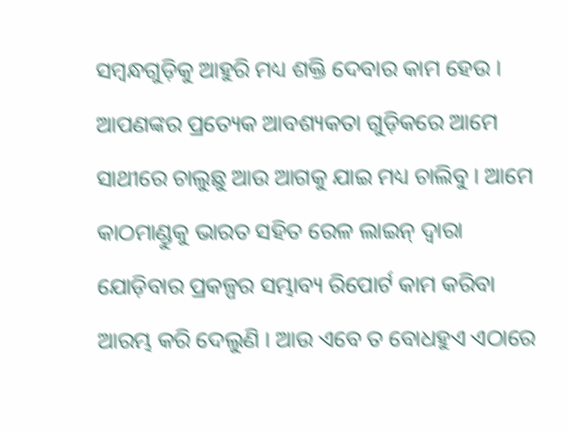ସମ୍ବନ୍ଧଗୁଡ଼ିକୁ ଆହୁରି ମଧ୍ୟ ଶକ୍ତି ଦେବାର କାମ ହେଉ । ଆପଣଙ୍କର ପ୍ରତ୍ୟେକ ଆବଶ୍ୟକତା ଗୁଡ଼ିକରେ ଆମେ ସାଥୀରେ ଚାଲୁଛୁ ଆଉ ଆଗକୁ ଯାଇ ମଧ୍ୟ ଚାଲିବୁ । ଆମେ କାଠମାଣ୍ଡୁକୁ ଭାରତ ସହିତ ରେଳ ଲାଇନ୍ ଦ୍ୱାରା ଯୋଡ଼ିବାର ପ୍ରକଳ୍ପର ସମ୍ଭାବ୍ୟ ରିପୋର୍ଟ କାମ କରିବା ଆରମ୍ଭ କରି ଦେଲୁଣି । ଆଉ ଏବେ ତ ବୋଧହୁଏ ଏଠାରେ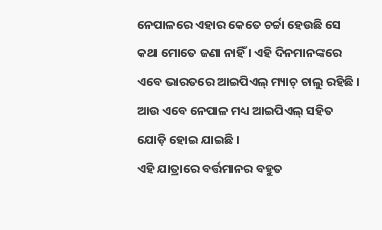ନେପାଳରେ ଏହାର କେତେ ଚର୍ଚ୍ଚା ହେଉଛି ସେ କଥା ମୋତେ ଜଣା ନାହିଁ । ଏହି ଦିନମାନଙ୍କରେ ଏବେ ଭାରତରେ ଆଇପିଏଲ୍ ମ୍ୟାଚ୍ ଚାଲୁ ରହିଛି । ଆଉ ଏବେ ନେପାଳ ମଧ୍ୟ ଆଇପିଏଲ୍ ସହିତ ଯୋଡ଼ି ହୋଇ ଯାଇଛି ।
ଏହି ଯାତ୍ରାରେ ବର୍ତ୍ତମାନର ବହୁତ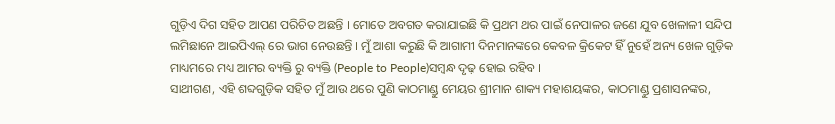ଗୁଡ଼ିଏ ଦିଗ ସହିତ ଆପଣ ପରିଚିତ ଅଛନ୍ତି । ମୋତେ ଅବଗତ କରାଯାଇଛି କି ପ୍ରଥମ ଥର ପାଇଁ ନେପାଳର ଜଣେ ଯୁବ ଖେଳାଳୀ ସନ୍ଦିପ ଲମିଛାନେ ଆଇପିଏଲ୍ ରେ ଭାଗ ନେଉଛନ୍ତି । ମୁଁ ଆଶା କରୁଛି କି ଆଗାମୀ ଦିନମାନଙ୍କରେ କେବଳ କ୍ରିକେଟ ହିଁ ନୁହେଁ ଅନ୍ୟ ଖେଳ ଗୁଡ଼ିକ ମାଧ୍ୟମରେ ମଧ୍ୟ ଆମର ବ୍ୟକ୍ତି ରୁ ବ୍ୟକ୍ତି (People to People)ସମ୍ବନ୍ଧ ଦୃଢ଼ ହୋଇ ରହିବ ।
ସାଥୀଗଣ, ଏହି ଶବ୍ଦଗୁଡ଼ିକ ସହିତ ମୁଁ ଆଉ ଥରେ ପୁଣି କାଠମାଣ୍ଡୁ ମେୟର ଶ୍ରୀମାନ ଶାକ୍ୟ ମହାଶୟଙ୍କର, କାଠମାଣ୍ଡୁ ପ୍ରଶାସନଙ୍କର,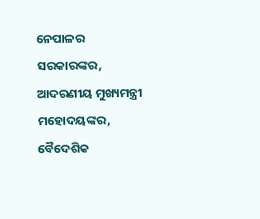ନେପାଳର ସରକାରଙ୍କର, ଆଦରଣୀୟ ମୁଖ୍ୟମନ୍ତ୍ରୀ ମହୋଦୟଙ୍କର, ବୈଦେଶିକ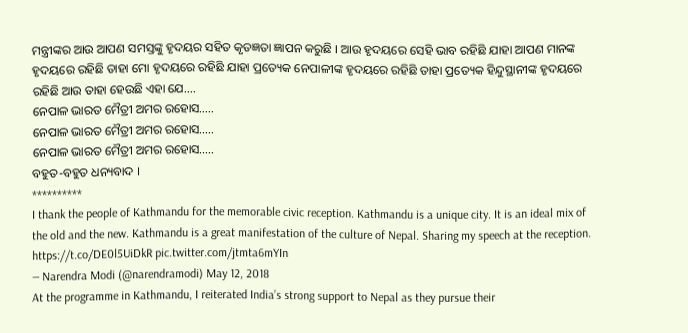ମନ୍ତ୍ରୀଙ୍କର ଆଉ ଆପଣ ସମସ୍ତଙ୍କୁ ହୃଦୟର ସହିତ କୃତଜ୍ଞତା ଜ୍ଞାପନ କରୁଛି । ଆଉ ହୃଦୟରେ ସେହି ଭାବ ରହିଛି ଯାହା ଆପଣ ମାନଙ୍କ ହୃଦୟରେ ରହିଛି ତାହା ମୋ ହୃଦୟରେ ରହିଛି ଯାହା ପ୍ରତ୍ୟେକ ନେପାଳୀଙ୍କ ହୃଦୟରେ ରହିଛି ତାହା ପ୍ରତ୍ୟେକ ହିନ୍ଦୁସ୍ଥାନୀଙ୍କ ହୃଦୟରେ ରହିଛି ଆଉ ତାହା ହେଉଛି ଏହା ଯେ….
ନେପାଳ ଭାରତ ମୈତ୍ରୀ ଅମର ରହୋସ…..
ନେପାଳ ଭାରତ ମୈତ୍ରୀ ଅମର ରହୋସ…..
ନେପାଳ ଭାରତ ମୈତ୍ରୀ ଅମର ରହୋସ…..
ବହୁତ-ବହୁତ ଧନ୍ୟବାଦ ।
**********
I thank the people of Kathmandu for the memorable civic reception. Kathmandu is a unique city. It is an ideal mix of the old and the new. Kathmandu is a great manifestation of the culture of Nepal. Sharing my speech at the reception. https://t.co/DE0l5UiDkR pic.twitter.com/jtmta6mYIn
— Narendra Modi (@narendramodi) May 12, 2018
At the programme in Kathmandu, I reiterated India’s strong support to Nepal as they pursue their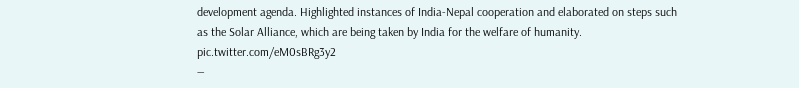development agenda. Highlighted instances of India-Nepal cooperation and elaborated on steps such as the Solar Alliance, which are being taken by India for the welfare of humanity. pic.twitter.com/eM0sBRg3y2
—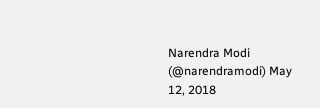Narendra Modi (@narendramodi) May 12, 2018